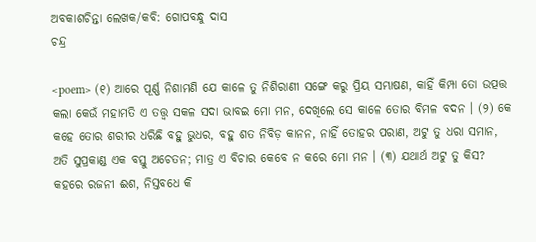ଅବକାଶଚିନ୍ତା ଲେଖକ/କବି: ଗୋପବନ୍ଧୁ ଦାସ
ଚନ୍ଦ୍ର

<poem> (୧) ଆରେ ପୂର୍ଣ୍ଣ ନିଶାମଣି ଯେ କାଳେ ତୁ ନିଶିରାଣୀ ସଙ୍ଗେ କରୁ ପ୍ରିୟ ସମ୍ଭାଷଣ, କାହିଁ କିମ୍ପା ତୋ ଉତ୍ପତ୍ତ କଲା କେଉଁ ମହାମତି ଏ ତତ୍ତ୍ୱ ସକଳ ସଦା ଭାବଇ ମୋ ମନ, ଦେଖିଲେ ସେ କାଳେ ତୋର ବିମଳ ବଦନ । (୨) କେ କହେ ତୋର ଶରୀର ଧରିଛି ବହୁ ଭୁଧର, ବହୁ ଶତ ନିବିଡ଼ କାନନ, ନାହିଁ ତୋହର ପରାଣ, ଅଟୁ ତୁ ଧରା ସମାନ, ଅତି ସୁପ୍ରକାଣ୍ଡ ଏକ ବସ୍ତୁ ଅଚେତନ; ମାତ୍ର ଏ ବିଚାର କେବେ ନ କରେ ମୋ ମନ । (୩) ଯଥାର୍ଥ ଅଟୁ ତୁ କିସ? କହରେ ରଜନୀ ଈଶ, ନିସ୍ତବଧେ କି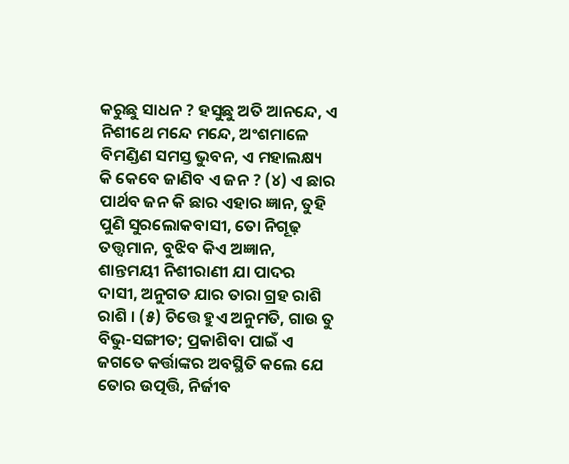କରୁଛୁ ସାଧନ ? ହସୁଛୁ ଅତି ଆନନ୍ଦେ, ଏ ନିଶୀଥେ ମନ୍ଦେ ମନ୍ଦେ, ଅଂଶମାଳେ ବିମଣ୍ଡିଣ ସମସ୍ତ ଭୁବନ, ଏ ମହାଲକ୍ଷ୍ୟ କି କେବେ ଜାଣିବ ଏ ଜନ ? (୪) ଏ ଛାର ପାର୍ଥବ ଜନ କି ଛାର ଏହାର ଜ୍ଞାନ, ତୁହି ପୁଣି ସୁରଲୋକବାସୀ, ତୋ ନିଗୂଢ଼ ତତ୍ତ୍ୱମାନ, ବୁଝିବ କିଏ ଅଜ୍ଞାନ, ଶାନ୍ତମୟୀ ନିଶୀରାଣୀ ଯା ପାଦର ଦାସୀ, ଅନୁଗତ ଯାର ତାରା ଗ୍ରହ ରାଶି ରାଶି । (୫) ଚିତ୍ତେ ହୁଏ ଅନୁମତି, ଗାଉ ତୁ ବିଭୁ-ସଙ୍ଗୀତ; ପ୍ରକାଶିବା ପାଇଁ ଏ ଜଗତେ କର୍ତ୍ତାଙ୍କର ଅବସ୍ଥିତି କଲେ ଯେ ତୋର ଉତ୍ପତ୍ତି, ନିର୍ଜୀବ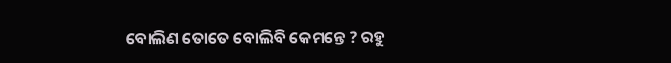ବୋଲିଣ ତୋତେ ବୋଲିବି କେମନ୍ତେ ? ରହୁ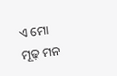ଏ ମୋ ମୂଢ଼ ମନ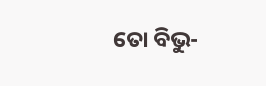ତୋ ବିଭୁ-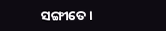ସଙ୍ଗୀତେ ।